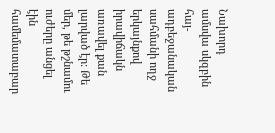Նախորդ ամսվա սկզբին հայ-ադբեջանական սահմանի ողջ երկայնքով իրավիճակն առավել քան լարված էր: Թե մեր, թե թշնամու ուժերը անցել էին համեմատաբար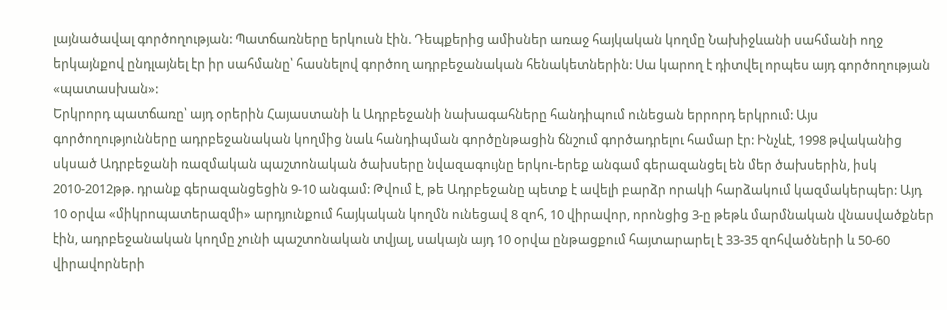լայնածավալ գործողության: Պատճառները երկուսն էին. Դեպքերից ամիսներ առաջ հայկական կողմը Նախիջևանի սահմանի ողջ երկայնքով ընդլայնել էր իր սահմանը՝ հասնելով գործող ադրբեջանական հենակետներին: Սա կարող է դիտվել որպես այդ գործողության «պատասխան»:
Երկրորդ պատճառը՝ այդ օրերին Հայաստանի և Ադրբեջանի նախագահները հանդիպում ունեցան երրորդ երկրում: Այս գործողությունները ադրբեջանական կողմից նաև հանդիպման գործընթացին ճնշում գործադրելու համար էր: Ինչևէ, 1998 թվականից սկսած Ադրբեջանի ռազմական պաշտոնական ծախսերը նվազագույնը երկու-երեք անգամ գերազանցել են մեր ծախսերին, իսկ 2010-2012թթ. դրանք գերազանցեցին 9-10 անգամ: Թվում է, թե Ադրբեջանը պետք է ավելի բարձր որակի հարձակում կազմակերպեր: Այդ 10 օրվա «միկրոպատերազմի» արդյունքում հայկական կողմն ունեցավ 8 զոհ, 10 վիրավոր, որոնցից 3-ը թեթև մարմնական վնասվածքներ էին, ադրբեջանական կողմը չունի պաշտոնական տվյալ, սակայն այդ 10 օրվա ընթացքում հայտարարել է 33-35 զոհվածների և 50-60 վիրավորների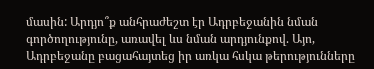մասին: Արդյո՞ք անհրաժեշտ էր Ադրբեջանին նման գործողությունը, առավել ևս նման արդյունքով. Այո, Ադրբեջանը բացահայտեց իր առկա հսկա թերությունները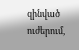զինված ուժերում,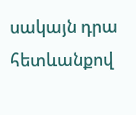սակայն դրա հետևանքով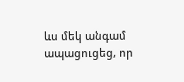ևս մեկ անգամ ապացուցեց, որ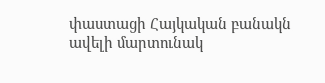փաստացի Հայկական բանակն ավելի մարտունակ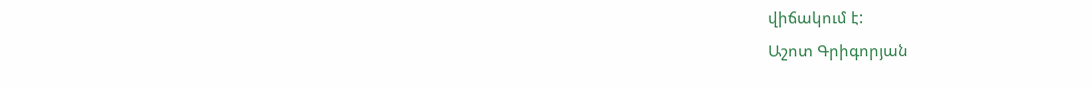վիճակում է:
Աշոտ Գրիգորյան